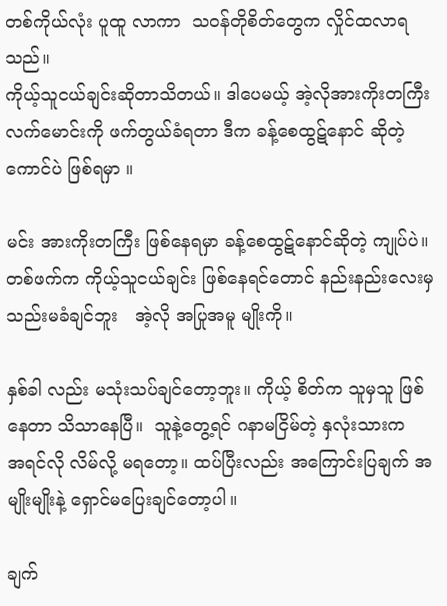တစ်ကိုယ်လုံး ပူထူ လာကာ  သဝန်တိုစိတ်တွေက လှိုင်ထလာရသည်။
ကိုယ့်သူငယ်ချင်းဆိုတာသိတယ်။ ဒါပေမယ့် အဲ့လိုအားကိုးတကြီး
လက်မောင်းကို ဖက်တွယ်ခံရတာ ဒီက ခန့်စေထွဋ်နောင် ဆိုတဲ့ ကောင်ပဲ ဖြစ်ရမှာ ။

မင်း အားကိုးတကြီး ဖြစ်နေရမှာ ခန့်စေထွဋ်နောင်ဆိုတဲ့ ကျုပ်ပဲ။ တစ်ဖက်က ကိုယ့်သူငယ်ချင်း ဖြစ်နေရင်တောင် နည်းနည်းလေးမှ သည်းမခံချင်ဘူး   အဲ့လို အပြုအမူ မျိုးကို။

နှစ်ခါ လည်း မသုံးသပ်ချင်တော့ဘူး။ ကိုယ့် စိတ်က သူမှသူ ဖြစ်နေတာ သိသာနေပြီ။  သူနဲ့တွေ့ရင် ဂနာမငြိမ်တဲ့ နှလုံးသားက
အရင်လို လိမ်လို့ မရတော့။ ထပ်ပြီးလည်း အကြောင်းပြချက် အမျိုးမျိုးနဲ့ ရှောင်မပြေးချင်တော့ပါ။

ချက်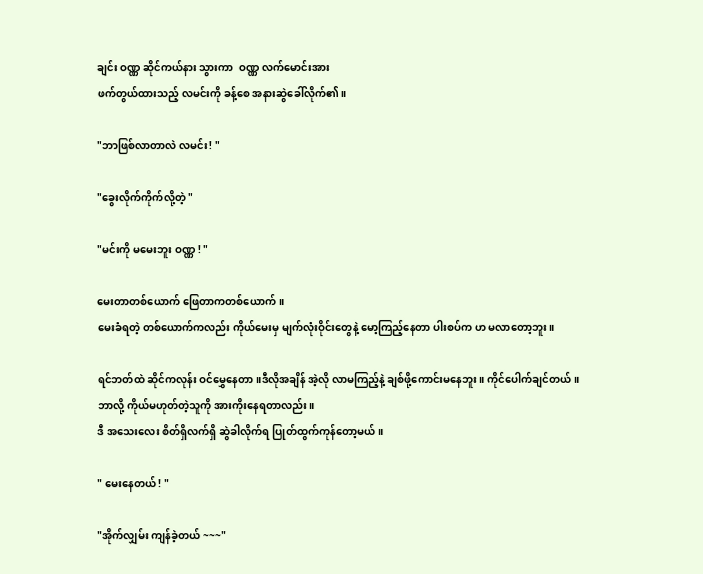ချင်း ဝဏ္ဏ ဆိုင်ကယ်နား သွားကာ  ဝဏ္ဏ လက်မောင်းအား
ဖက်တွယ်ထားသည့် လမင်းကို ခန့်စေ အနားဆွဲခေါ်လိုက်၏။

"ဘာဖြစ်လာတာလဲ လမင်း! "

"ခွေးလိုက်ကိုက်လို့တဲ့ "

"မင်းကို မမေးဘူး ဝဏ္ဏ ! "

မေးတာတစ်ယောက် ဖြေတာကတစ်ယောက် ။
မေးခံရတဲ့ တစ်ယောက်ကလည်း ကိုယ်မေးမှ မျက်လုံးဝိုင်းတွေနဲ့ မော့ကြည့်နေတာ ပါးစပ်က ဟ မလာတော့ဘူး။

ရင်ဘတ်ထဲ ဆိုင်ကလုန်း ဝင်မွှေနေတာ။ဒီလိုအချိန် အဲ့လို လာမကြည့်နဲ့ ချစ်ဖို့ကောင်းမနေဘူး။ ကိုင်ပေါက်ချင်တယ်။
ဘာလို့ ကိုယ်မဟုတ်တဲ့သူကို အားကိုးနေရတာလည်း။
ဒီ အသေးလေး စိတ်ရှိလက်ရှိ ဆွဲခါလိုက်ရ ပြုတ်ထွက်ကုန်တော့မယ်။

" မေးနေတယ် ! "

"အိုက်လျှမ်း ကျန်ခဲ့တယ် ~~~"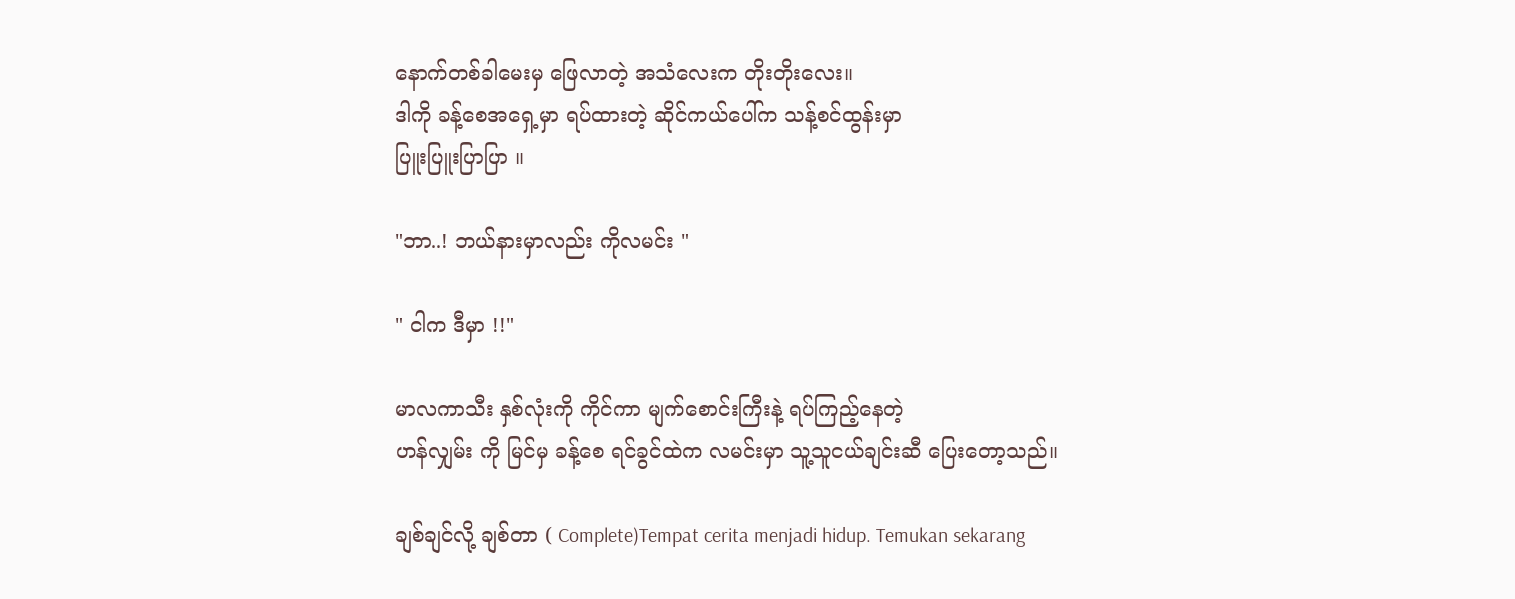နောက်တစ်ခါမေးမှ ဖြေလာတဲ့ အသံလေးက တိုးတိုးလေး။
ဒါကို ခန့်စေအရှေ့မှာ ရပ်ထားတဲ့ ဆိုင်ကယ်ပေါ်က သန့်စင်ထွန်းမှာ
ပြူးပြူးပြာပြာ ။

"ဘာ..! ဘယ်နားမှာလည်း ကိုလမင်း "

" ငါက ဒီမှာ !!"

မာလကာသီး နှစ်လုံးကို ကိုင်ကာ မျက်စောင်းကြီးနဲ့ ရပ်ကြည့်နေတဲ့
ဟန်လျှမ်း ကို မြင်မှ ခန့်စေ ရင်ခွင်ထဲက လမင်းမှာ သူ့သူငယ်ချင်းဆီ ပြေးတော့သည်။

ချစ်ချင်လို့ ချစ်တာ ( Complete)Tempat cerita menjadi hidup. Temukan sekarang